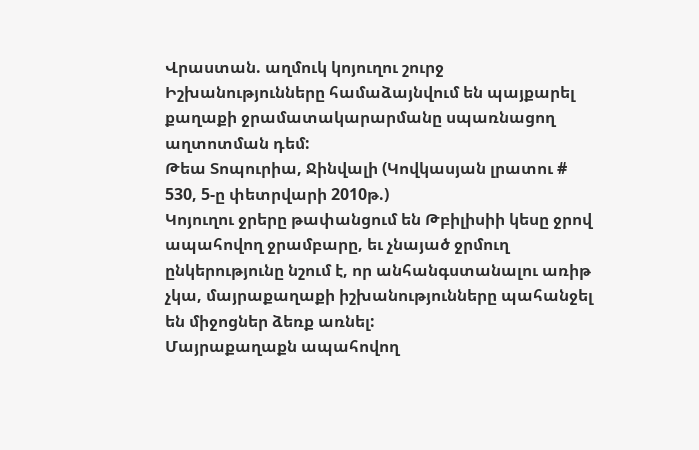Վրաստան. աղմուկ կոյուղու շուրջ
Իշխանությունները համաձայնվում են պայքարել քաղաքի ջրամատակարարմանը սպառնացող աղտոտման դեմ:
Թեա Տոպուրիա, Ջինվալի (Կովկասյան լրատու # 530, 5-ը փետրվարի 2010թ.)
Կոյուղու ջրերը թափանցում են Թբիլիսիի կեսը ջրով ապահովող ջրամբարը, եւ չնայած ջրմուղ ընկերությունը նշում է, որ անհանգստանալու առիթ չկա, մայրաքաղաքի իշխանությունները պահանջել են միջոցներ ձեռք առնել:
Մայրաքաղաքն ապահովող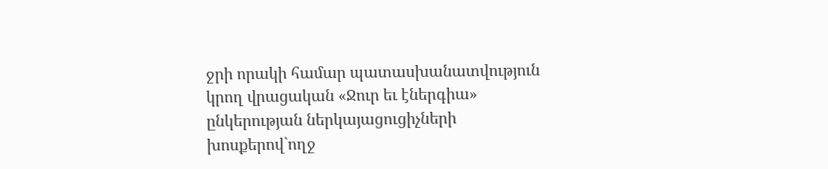ջրի որակի համար պատասխանատվություն կրող վրացական «Ջուր եւ էներգիա» ընկերության ներկայացուցիչների խոսքերով`ողջ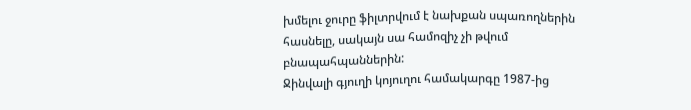խմելու ջուրը ֆիլտրվում է նախքան սպառողներին հասնելը, սակայն սա համոզիչ չի թվում բնապահպաններին:
Ջինվալի գյուղի կոյուղու համակարգը 1987-ից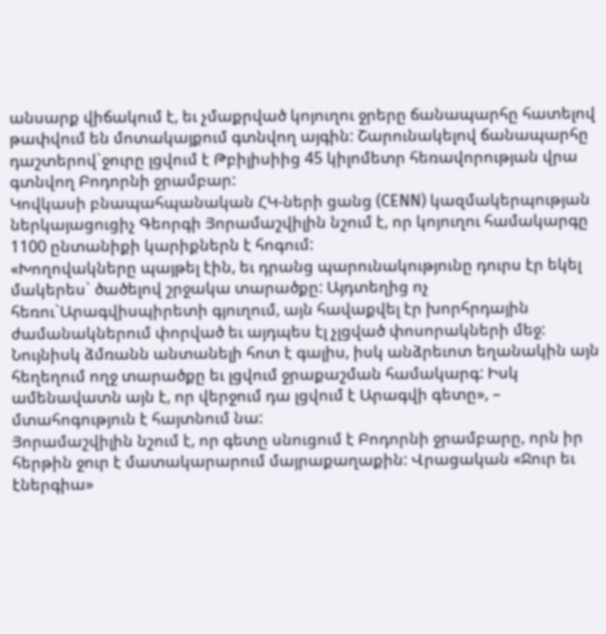անսարք վիճակում է, եւ չմաքրված կոյուղու ջրերը ճանապարհը հատելով թափվում են մոտակայքում գտնվող այգին: Շարունակելով ճանապարհը դաշտերով`ջուրը լցվում է Թբիլիսիից 45 կիլոմետր հեռավորության վրա գտնվող Բոդորնի ջրամբար:
Կովկասի բնապահպանական ՀԿ-ների ցանց (CENN) կազմակերպության ներկայացուցիչ Գեորգի Յորամաշվիլին նշում է, որ կոյուղու համակարգը 1100 ընտանիքի կարիքներն է հոգում:
«Խողովակները պայթել էին, եւ դրանց պարունակությունը դուրս էր եկել մակերես` ծածելով շրջակա տարածքը: Այդտեղից ոչ հեռու`Արագվիսպիրետի գյուղում, այն հավաքվել էր խորհրդային ժամանակներում փորված եւ այդպես էլ չլցված փոսորակների մեջ: Նույնիսկ ձմռանն անտանելի հոտ է գալիս, իսկ անձրեւոտ եղանակին այն հեղեղում ողջ տարածքը եւ լցվում ջրաքաշման համակարգ: Իսկ ամենավատն այն է, որ վերջում դա լցվում է Արագվի գետը», – մտահոգություն է հայտնում նա:
Յորամաշվիլին նշում է, որ գետը սնուցում է Բոդորնի ջրամբարը, որն իր հերթին ջուր է մատակարարում մայրաքաղաքին: Վրացական «Ջուր եւ էներգիա»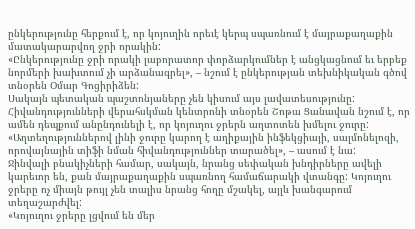ընկերությունը հերքում է, որ կոյուղին որեւէ կերպ սպառնում է մայրաքաղաքին մատակարարվող ջրի որակին:
«Ընկերությունը ջրի որակի լաբորատոր փորձարկումներ է անցկացնում եւ երբեք նորմերի խախտում չի արձանագրել», – նշում է ընկերության տեխնիկական գծով տնօրեն Օմար Գոցիրիձեն:
Սակայն պետական պաշտոնյաները չեն կիսում այս լավատեսությունը: Հիվանդությունների վերահսկման կենտրոնի տնօրեն Շոթա Ցանավան նշում է, որ ամեն դեպքում անընդունելի է, որ կոյուղու ջրերն աղտոտեն խմելու ջուրը:
«Աղտեղություններով լինի ջուրը կարող է աղիքային ինֆեկցիայի, սալմոնելոզի, որովայնային տիֆի նման հիվանդություններ տարածել», – ասում է նա:
Ջինվալի բնակիչների համար, սակայն, նրանց սեփական խնդիրները ավելի կարեւոր են, քան մայրաքաղաքին սպառնող համաճարակի վտանգը: Կոյուղու ջրերը ոչ միայն թույլ չեն տալիս նրանց հողը մշակել, այլև խանգարում տեղաշարժվել:
«Կոյուղու ջրերը լցվում են մեր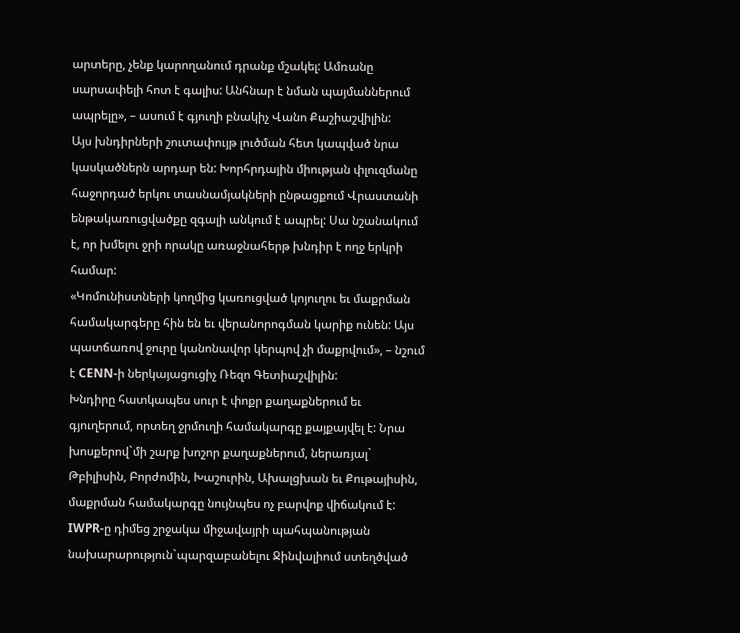արտերը, չենք կարողանում դրանք մշակել: Ամռանը սարսափելի հոտ է գալիս: Անհնար է նման պայմաններում ապրելը», – ասում է գյուղի բնակիչ Վանո Քաշիաշվիլին:
Այս խնդիրների շուտափույթ լուծման հետ կապված նրա կասկածներն արդար են: Խորհրդային միության փլուզմանը հաջորդած երկու տասնամյակների ընթացքում Վրաստանի ենթակառուցվածքը զգալի անկում է ապրել: Սա նշանակում է, որ խմելու ջրի որակը առաջնահերթ խնդիր է ողջ երկրի համար:
«Կոմունիստների կողմից կառուցված կոյուղու եւ մաքրման համակարգերը հին են եւ վերանորոգման կարիք ունեն: Այս պատճառով ջուրը կանոնավոր կերպով չի մաքրվում», – նշում է CENN-ի ներկայացուցիչ Ռեզո Գետիաշվիլին:
Խնդիրը հատկապես սուր է փոքր քաղաքներում եւ գյուղերում, որտեղ ջրմուղի համակարգը քայքայվել է: Նրա խոսքերով`մի շարք խոշոր քաղաքներում, ներառյալ` Թբիլիսին, Բորժոմին, Խաշուրին, Ախալցխան եւ Քութայիսին, մաքրման համակարգը նույնպես ոչ բարվոք վիճակում է:
IWPR-ը դիմեց շրջակա միջավայրի պահպանության նախարարություն`պարզաբանելու Ջինվալիում ստեղծված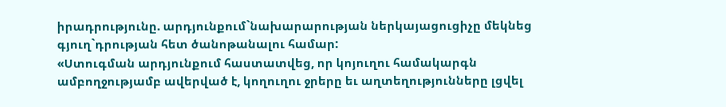իրադրությունը. արդյունքում`նախարարության ներկայացուցիչը մեկնեց գյուղ`դրության հետ ծանոթանալու համար:
«Ստուգման արդյունքում հաստատվեց, որ կոյուղու համակարգն ամբողջությամբ ավերված է, կողուղու ջրերը եւ աղտեղությունները լցվել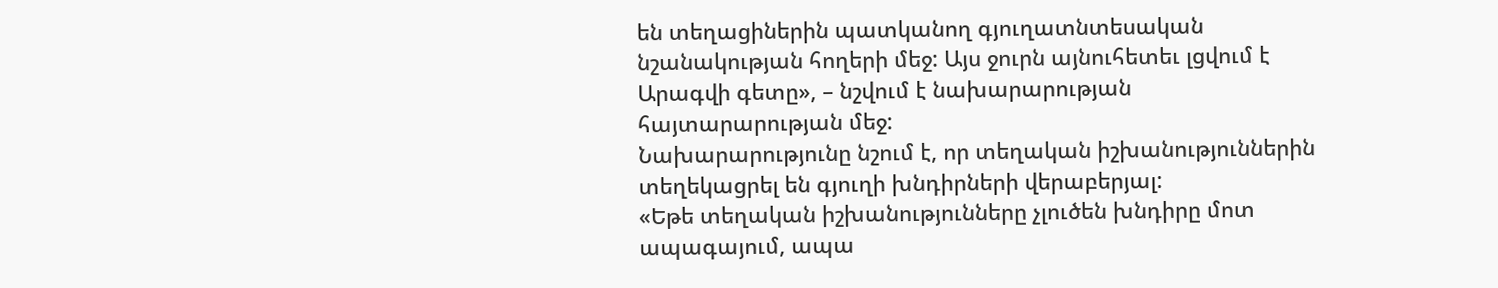են տեղացիներին պատկանող գյուղատնտեսական նշանակության հողերի մեջ: Այս ջուրն այնուհետեւ լցվում է Արագվի գետը», – նշվում է նախարարության հայտարարության մեջ:
Նախարարությունը նշում է, որ տեղական իշխանություններին տեղեկացրել են գյուղի խնդիրների վերաբերյալ:
«Եթե տեղական իշխանությունները չլուծեն խնդիրը մոտ ապագայում, ապա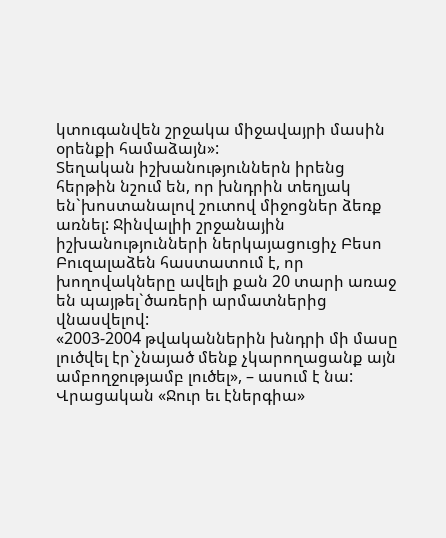կտուգանվեն շրջակա միջավայրի մասին օրենքի համաձայն»:
Տեղական իշխանություններն իրենց հերթին նշում են, որ խնդրին տեղյակ են`խոստանալով շուտով միջոցներ ձեռք առնել: Ջինվալիի շրջանային իշխանությունների ներկայացուցիչ Բեսո Բուզալաձեն հաստատում է, որ խողովակները ավելի քան 20 տարի առաջ են պայթել`ծառերի արմատներից վնասվելով:
«2003-2004 թվականներին խնդրի մի մասը լուծվել էր`չնայած մենք չկարողացանք այն ամբողջությամբ լուծել», – ասում է նա:
Վրացական «Ջուր եւ էներգիա»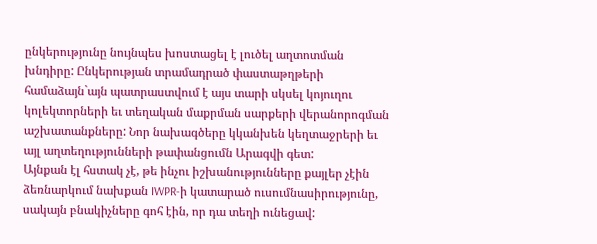ընկերությունը նույնպես խոստացել է լուծել աղտոտման խնդիրը: Ընկերության տրամադրած փաստաթղթերի համաձայն`այն պատրաստվում է այս տարի սկսել կոյուղու կոլեկտորների եւ տեղական մաքրման սարքերի վերանորոգման աշխատանքները: Նոր նախագծերը կկանխեն կեղտաջրերի եւ այլ աղտեղությունների թափանցումն Արագվի գետ:
Այնքան էլ հստակ չէ, թե ինչու իշխանությունները քայլեր չէին ձեռնարկում նախքան IWPR-ի կատարած ուսումնասիրությունը, սակայն բնակիչները գոհ էին, որ դա տեղի ունեցավ: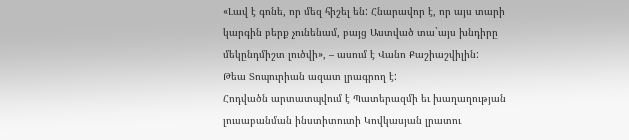«Լավ է գոնե, որ մեզ հիշել են: Հնարավոր է, որ այս տարի կարգին բերք չունենամ, բայց Աստված տա`այս խնդիրը մեկընդմիշտ լուծվի», – ասում է Վանո Քաշիաշվիլին:
Թեա Տոպուրիան ազատ լրագրող է:
Հոդվածն արտատպվում է Պատերազմի եւ խաղաղության լուսաբանման ինստիտուտի Կովկասյան լրատու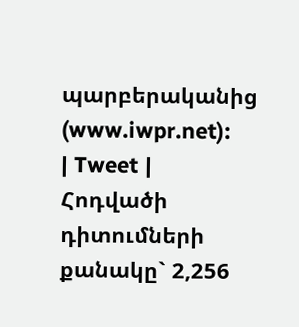պարբերականից (www.iwpr.net):
| Tweet |
Հոդվածի դիտումների քանակը` 2,256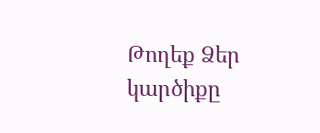Թողեք Ձեր կարծիքը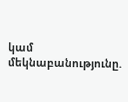կամ մեկնաբանությունը.